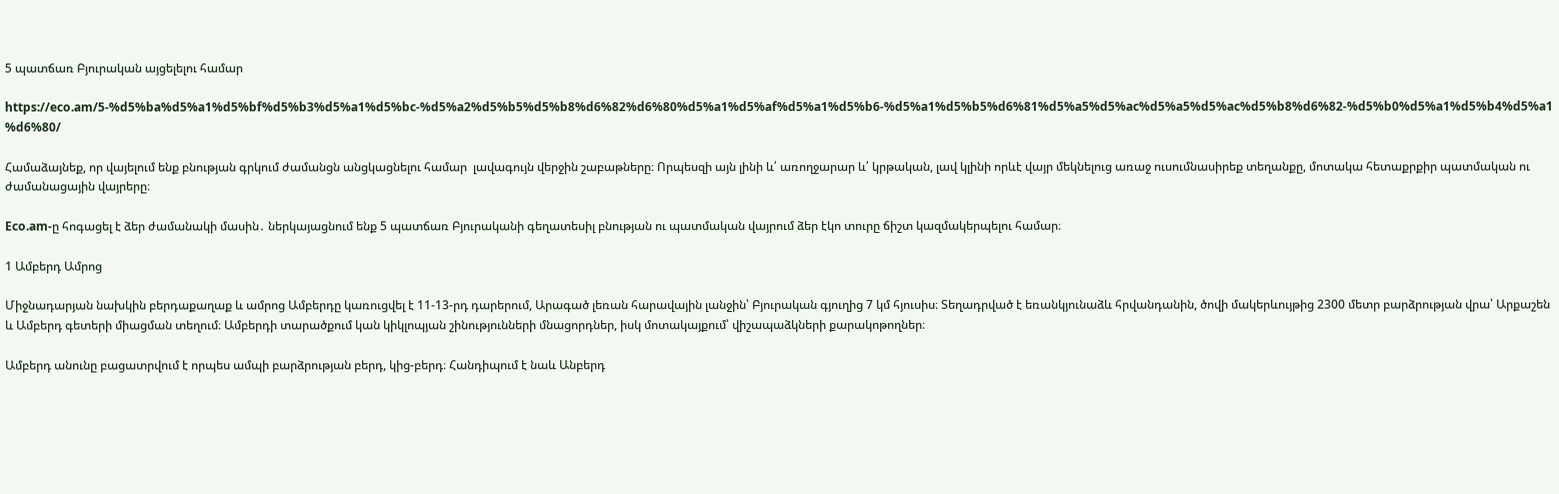5 պատճառ Բյուրական այցելելու համար

https://eco.am/5-%d5%ba%d5%a1%d5%bf%d5%b3%d5%a1%d5%bc-%d5%a2%d5%b5%d5%b8%d6%82%d6%80%d5%a1%d5%af%d5%a1%d5%b6-%d5%a1%d5%b5%d6%81%d5%a5%d5%ac%d5%a5%d5%ac%d5%b8%d6%82-%d5%b0%d5%a1%d5%b4%d5%a1%d6%80/

Համաձայնեք, որ վայելում ենք բնության գրկում ժամանցն անցկացնելու համար  լավագույն վերջին շաբաթները։ Որպեսզի այն լինի և՛ առողջարար և՛ կրթական, լավ կլինի որևէ վայր մեկնելուց առաջ ուսումնասիրեք տեղանքը, մոտակա հետաքրքիր պատմական ու ժամանացային վայրերը։

Eco.am-ը հոգացել է ձեր ժամանակի մասին․ ներկայացնում ենք 5 պատճառ Բյուրականի գեղատեսիլ բնության ու պատմական վայրում ձեր էկո տուրը ճիշտ կազմակերպելու համար։

1 Ամբերդ Ամրոց

Միջնադարյան նախկին բերդաքաղաք և ամրոց Ամբերդը կառուցվել է 11-13-րդ դարերում, Արագած լեռան հարավային լանջին՝ Բյուրական գյուղից 7 կմ հյուսիս։ Տեղադրված է եռանկյունաձև հրվանդանին, ծովի մակերևույթից 2300 մետր բարձրության վրա՝ Արքաշեն և Ամբերդ գետերի միացման տեղում։ Ամբերդի տարածքում կան կիկլոպյան շինությունների մնացորդներ, իսկ մոտակայքում՝ վիշապաձկների քարակոթողներ։

Ամբերդ անունը բացատրվում է որպես ամպի բարձրության բերդ, կից-բերդ։ Հանդիպում է նաև Անբերդ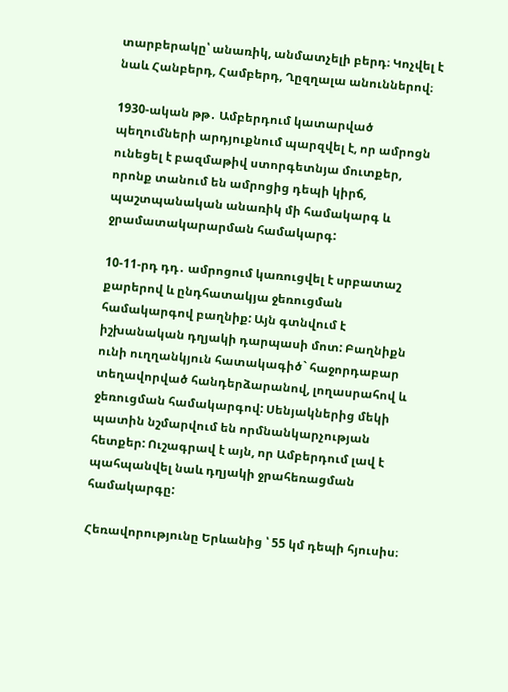տարբերակը՝ անառիկ, անմատչելի բերդ։ Կոչվել է նաև Հանբերդ, Համբերդ, Ղըզղալա անուններով։

1930-ական թթ․ Ամբերդում կատարված պեղումների արդյուքնում պարզվել է, որ ամրոցն ունեցել է բազմաթիվ ստորգետնյա մուտքեր, որոնք տանում են ամրոցից դեպի կիրճ, պաշտպանական անառիկ մի համակարգ և ջրամատակարարման համակարգ:

10-11-րդ դդ․ ամրոցում կառուցվել է սրբատաշ քարերով և ընդհատակյա ջեռուցման համակարգով բաղնիք: Այն գտնվում է իշխանական դղյակի դարպասի մոտ: Բաղնիքն ունի ուղղանկյուն հատակագիծ` հաջորդաբար տեղավորված հանդերձարանով, լողասրահով և ջեռուցման համակարգով: Սենյակներից մեկի պատին նշմարվում են որմնանկարչության հետքեր: Ուշագրավ է այն, որ Ամբերդում լավ է պահպանվել նաև դղյակի ջրահեռացման համակարգը:

Հեռավորությունը Երևանից ՝ 55 կմ դեպի հյուսիս։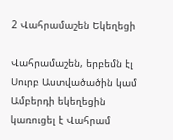2 Վահրամաշեն Եկեղեցի

Վահրամաշեն, երբեմն էլ Սուրբ Աստվածածին կամ Ամբերդի եկեղեցին կառուցել է Վահրամ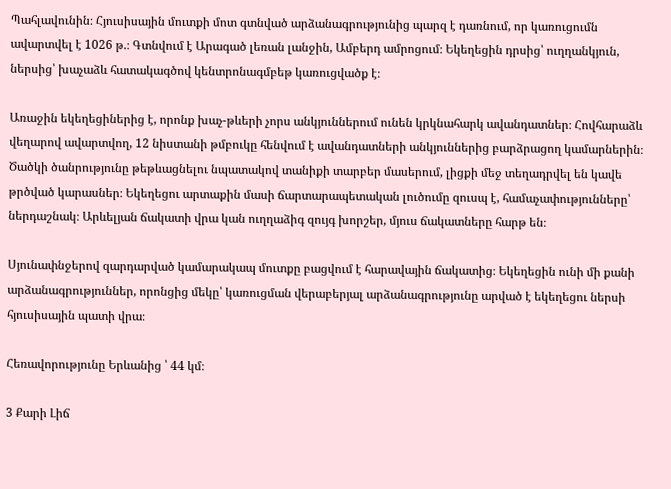Պահլավունին։ Հյուսիսային մուտքի մոտ գտնված արձանագրությունից պարզ է դառնում, որ կառուցումն ավարտվել է 1026 թ.։ Գտնվում է Արագած լեռան լանջին, Ամբերդ ամրոցում։ Եկեղեցին դրսից՝ ուղղանկյուն, ներսից՝ խաչաձև հատակագծով կենտրոնագմբեթ կառուցվածք է։

Առաջին եկեղեցիներից է, որոնք խաչ-թևերի չորս անկյուններում ունեն կրկնահարկ ավանդատներ։ Հովհարաձև վեղարով ավարտվող, 12 նիստանի թմբուկը հենվում է ավանդատների անկյուններից բարձրացող կամարներին։ Ծածկի ծանրությունը թեթևացնելու նպատակով տանիքի տարբեր մասերում, լիցքի մեջ տեղադրվել են կավե թրծված կարասներ։ Եկեղեցու արտաքին մասի ճարտարապետական լուծումը զուսպ է, համաչափությունները՝ ներդաշնակ։ Արևելյան ճակատի վրա կան ուղղաձիգ զույգ խորշեր, մյուս ճակատները հարթ են։

Սյունափնջերով զարդարված կամարակապ մուտքը բացվում է հարավային ճակատից։ Եկեղեցին ունի մի քանի արձանագրություններ, որոնցից մեկը՝ կառուցման վերաբերյալ արձանագրությունը արված է եկեղեցու ներսի հյուսիսային պատի վրա։

Հեռավորությունը Երևանից ՝ 44 կմ։

3 Քարի Լիճ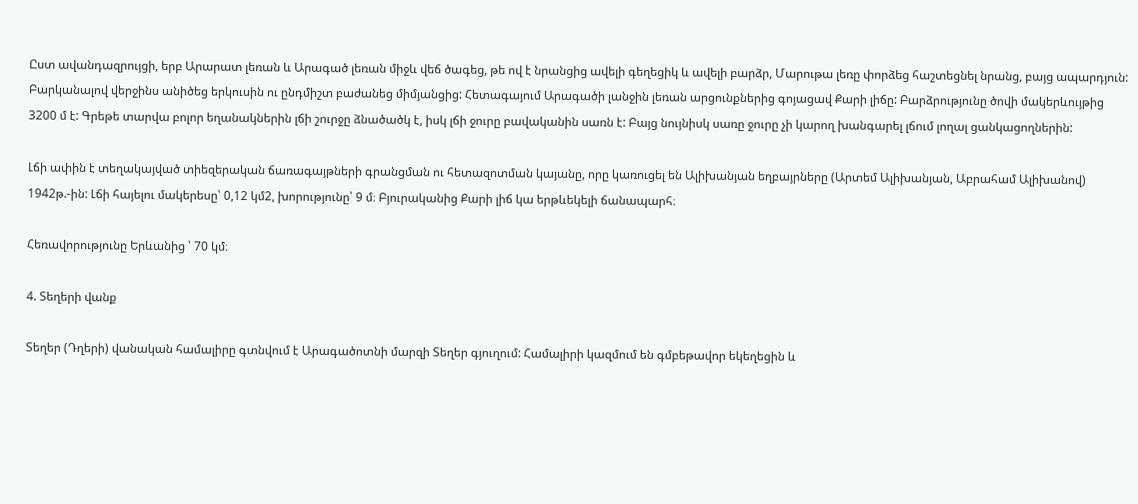Ըստ ավանդազրույցի, երբ Արարատ լեռան և Արագած լեռան միջև վեճ ծագեց, թե ով է նրանցից ավելի գեղեցիկ և ավելի բարձր, Մարութա լեռը փորձեց հաշտեցնել նրանց, բայց ապարդյուն: Բարկանալով վերջինս անիծեց երկուսին ու ընդմիշտ բաժանեց միմյանցից: Հետագայում Արագածի լանջին լեռան արցունքներից գոյացավ Քարի լիճը: Բարձրությունը ծովի մակերևույթից 3200 մ է: Գրեթե տարվա բոլոր եղանակներին լճի շուրջը ձնածածկ է, իսկ լճի ջուրը բավականին սառն է: Բայց նույնիսկ սառը ջուրը չի կարող խանգարել լճում լողալ ցանկացողներին:

Լճի ափին է տեղակայված տիեզերական ճառագայթների գրանցման ու հետազոտման կայանը, որը կառուցել են Ալիխանյան եղբայրները (Արտեմ Ալիխանյան, Աբրահամ Ալիխանով) 1942թ.-ին: Լճի հայելու մակերեսը՝ 0,12 կմ2, խորությունը՝ 9 մ։ Բյուրականից Քարի լիճ կա երթևեկելի ճանապարհ։

Հեռավորությունը Երևանից ՝ 70 կմ։

4. Տեղերի վանք

Տեղեր (Դղերի) վանական համալիրը գտնվում է Արագածոտնի մարզի Տեղեր գյուղում: Համալիրի կազմում են գմբեթավոր եկեղեցին և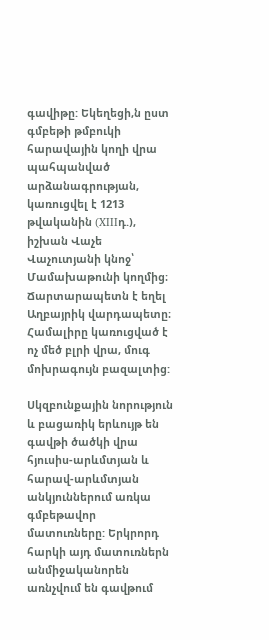գավիթը: Եկեղեցի,ն ըստ գմբեթի թմբուկի հարավային կողի վրա պահպանված արձանագրության, կառուցվել է 1213 թվականին (XIIIդ.), իշխան Վաչե Վաչուտյանի կնոջ՝ Մամախաթունի կողմից։ Ճարտարապետն է եղել Աղբայրիկ վարդապետը։ Համալիրը կառուցված է ոչ մեծ բլրի վրա, մուգ մոխրագույն բազալտից:

Սկզբունքային նորություն և բացառիկ երևույթ են գավթի ծածկի վրա հյուսիս-արևմտյան և հարավ-արևմտյան անկյուններում առկա գմբեթավոր մատուռները: Երկրորդ հարկի այդ մատուռներն անմիջականորեն առնչվում են գավթում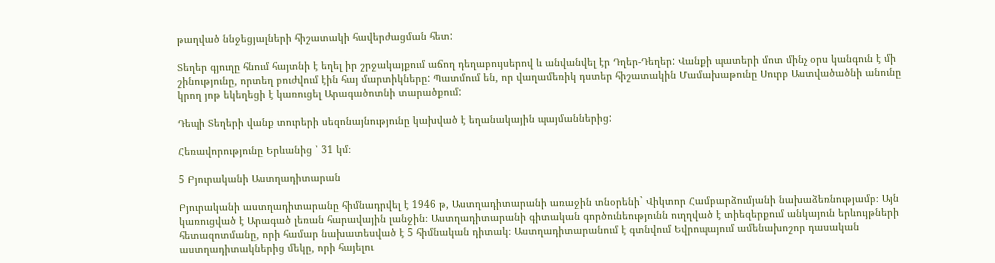թաղված ննջեցյալների հիշատակի հավերժացման հետ:

Տեղեր գյուղը հնում հայտնի է եղել իր շրջակայքում աճող դեղաբույսերով և անվանվել էր Դղեր-Դեղեր: Վանքի պատերի մոտ մինչ օրս կանգուն է մի շինությունը, որտեղ բուժվում էին հայ մարտիկները: Պատմում են, որ վաղամեռիկ դստեր հիշատակին Մամախաթունը Սուրբ Աստվածածնի անունը կրող յոթ եկեղեցի է կառուցել Արագածոտնի տարածքում:

Դեպի Տեղերի վանք տուրերի սեզոնայնությունը կախված է եղանակային պայմաններից:

Հեռավորությունը Երևանից ՝ 31 կմ։

5 Բյուրականի Աստղադիտարան

Բյուրականի աստղադիտարանը հիմնադրվել է 1946 թ, Աստղադիտարանի առաջին տնօրենի` Վիկտոր Համբարձումյանի նախաձեռնությամբ։ Այն կառուցված է Արագած լեռան հարավային լանջին։ Աստղադիտարանի գիտական գործունեությունն ուղղված է տիեզերքում անկայուն երևույթների հետազոտմանը, որի համար նախատեսված է 5 հիմնական դիտակ։ Աստղադիտարանում է գտնվում Եվրոպայում ամենախոշոր դասական աստղադիտակներից մեկը, որի հայելու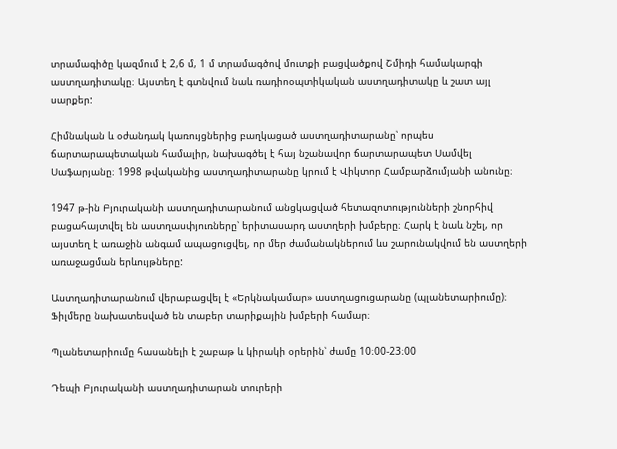տրամագիծը կազմում է 2,6 մ, 1 մ տրամագծով մուտքի բացվածքով Շմիդի համակարգի աստղադիտակը։ Այստեղ է գտնվում նաև ռադիոօպտիկական աստղադիտակը և շատ այլ սարքեր:

Հիմնական և օժանդակ կառույցներից բաղկացած աստղադիտարանը՝ որպես ճարտարապետական համալիր, նախագծել է հայ նշանավոր ճարտարապետ Սամվել Սաֆարյանը։ 1998 թվականից աստղադիտարանը կրում է Վիկտոր Համբարձումյանի անունը։

1947 թ-ին Բյուրականի աստղադիտարանում անցկացված հետազոտությունների շնորհիվ բացահայտվել են աստղասփյուռները՝ երիտասարդ աստղերի խմբերը։ Հարկ է նաև նշել, որ այստեղ է առաջին անգամ ապացուցվել, որ մեր ժամանակներում ևս շարունակվում են աստղերի առաջացման երևույթները:

Աստղադիտարանում վերաբացվել է «Երկնակամար» աստղացուցարանը (պլանետարիումը)։ Ֆիլմերը նախատեսված են տաբեր տարիքային խմբերի համար։

Պլանետարիումը հասանելի է շաբաթ և կիրակի օրերին՝ ժամը 10։00-23։00

Դեպի Բյուրականի աստղադիտարան տուրերի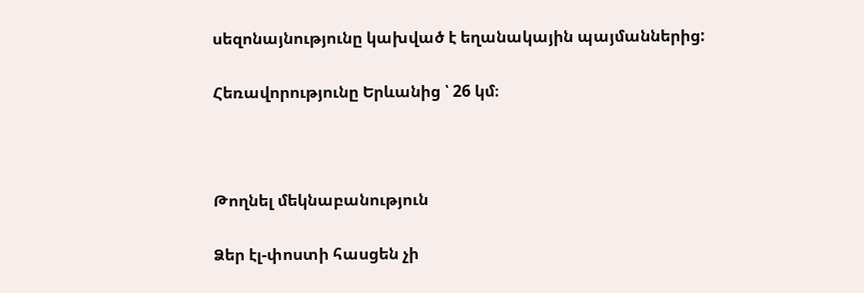սեզոնայնությունը կախված է եղանակային պայմաններից:

Հեռավորությունը Երևանից ՝ 26 կմ։



Թողնել մեկնաբանություն

Ձեր էլ-փոստի հասցեն չի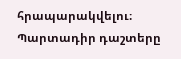հրապարակվելու։ Պարտադիր դաշտերը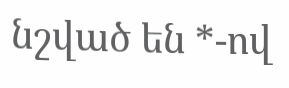նշված են *-ով